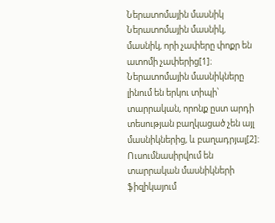Ներատոմային մասնիկ
Ներատոմային մասնիկ, մասնիկ, որի չափերը փոքր են ատոմի չափերից[1]։ Ներատոմային մասնիկները լինում են երկու տիպի՝ տարրական, որոնք ըստ արդի տեսության բաղկացած չեն այլ մասնիկներից, և բաղադրյալ[2]։ Ուսումնասիրվում են տարրական մասնիկների ֆիզիկայում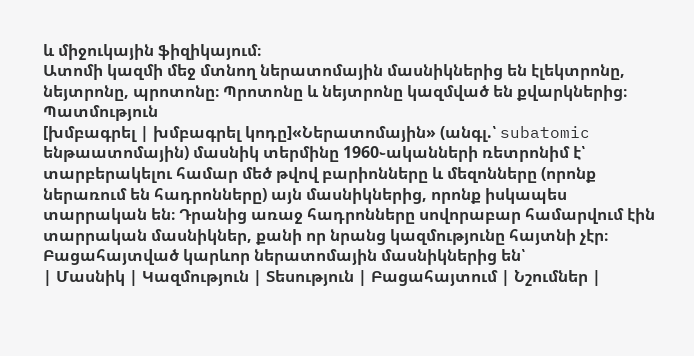և միջուկային ֆիզիկայում։
Ատոմի կազմի մեջ մտնող ներատոմային մասնիկներից են էլեկտրոնը, նեյտրոնը, պրոտոնը։ Պրոտոնը և նեյտրոնը կազմված են քվարկներից։
Պատմություն
[խմբագրել | խմբագրել կոդը]«Ներատոմային» (անգլ.՝ subatomic ենթաատոմային) մասնիկ տերմինը 1960֊ականների ռետրոնիմ է՝ տարբերակելու համար մեծ թվով բարիոնները և մեզոնները (որոնք ներառում են հադրոնները) այն մասնիկներից, որոնք իսկապես տարրական են։ Դրանից առաջ հադրոնները սովորաբար համարվում էին տարրական մասնիկներ, քանի որ նրանց կազմությունը հայտնի չէր։
Բացահայտված կարևոր ներատոմային մասնիկներից են՝
| Մասնիկ | Կազմություն | Տեսություն | Բացահայտում | Նշումներ |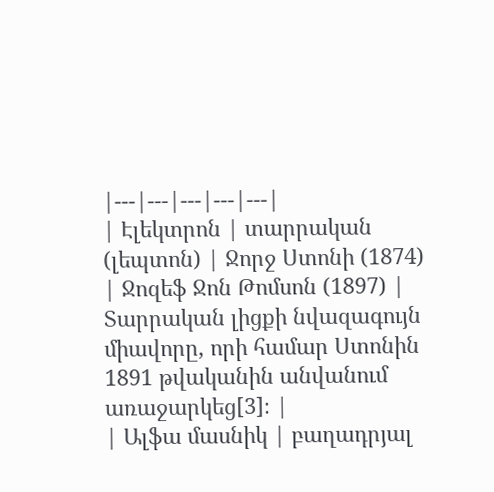|---|---|---|---|---|
| Էլեկտրոն | տարրական (լեպտոն) | Ջորջ Ստոնի (1874) | Ջոզեֆ Ջոն Թոմսոն (1897) | Տարրական լիցքի նվազագույն միավորը, որի համար Ստոնին 1891 թվականին անվանում առաջարկեց[3]։ |
| Ալֆա մասնիկ | բաղադրյալ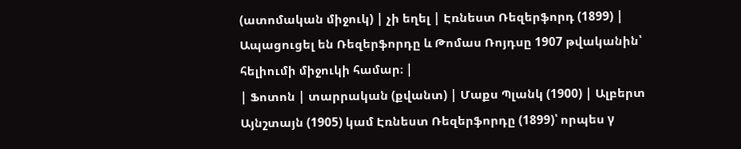(ատոմական միջուկ) | չի եղել | Էռնեստ Ռեզերֆորդ (1899) | Ապացուցել են Ռեզերֆորդը և Թոմաս Ռոյդսը 1907 թվականին՝ հելիումի միջուկի համար։ |
| Ֆոտոն | տարրական (քվանտ) | Մաքս Պլանկ (1900) | Ալբերտ Այնշտայն (1905) կամ Էռնեստ Ռեզերֆորդը (1899)՝ որպես γ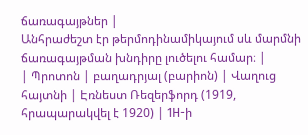ճառագայթներ |
Անհրաժեշտ էր թերմոդինամիկայում սև մարմնի ճառագայթման խնդիրը լուծելու համար։ |
| Պրոտոն | բաղադրյալ (բարիոն) | Վաղուց հայտնի | Էռնեստ Ռեզերֆորդ (1919, հրապարակվել է 1920) | 1H-ի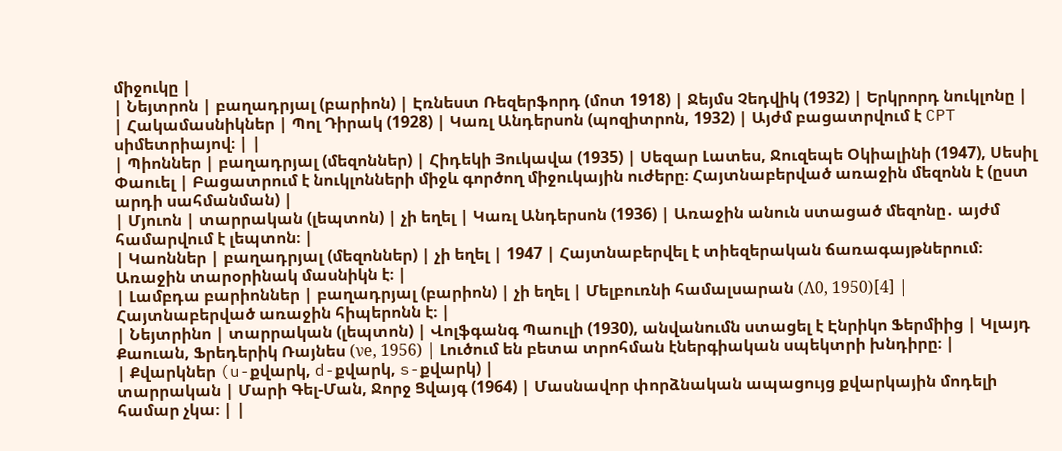միջուկը |
| Նեյտրոն | բաղադրյալ (բարիոն) | Էռնեստ Ռեզերֆորդ (մոտ 1918) | Ջեյմս Չեդվիկ (1932) | Երկրորդ նուկլոնը |
| Հակամասնիկներ | Պոլ Դիրակ (1928) | Կառլ Անդերսոն (պոզիտրոն, 1932) | Այժմ բացատրվում է CPT սիմետրիայով։ | |
| Պիոններ | բաղադրյալ (մեզոններ) | Հիդեկի Յուկավա (1935) | Սեզար Լատես, Ջուզեպե Օկիալինի (1947), Սեսիլ Փաուել | Բացատրում է նուկլոնների միջև գործող միջուկային ուժերը։ Հայտնաբերված առաջին մեզոնն է (ըստ արդի սահմանման) |
| Մյուոն | տարրական (լեպտոն) | չի եղել | Կառլ Անդերսոն (1936) | Առաջին անուն ստացած մեզոնը․ այժմ համարվում է լեպտոն։ |
| Կաոններ | բաղադրյալ (մեզոններ) | չի եղել | 1947 | Հայտնաբերվել է տիեզերական ճառագայթներում։ Առաջին տարօրինակ մասնիկն է։ |
| Լամբդա բարիոններ | բաղադրյալ (բարիոն) | չի եղել | Մելբուռնի համալսարան (Λ0, 1950)[4] | Հայտնաբերված առաջին հիպերոնն է։ |
| Նեյտրինո | տարրական (լեպտոն) | Վոլֆգանգ Պաուլի (1930), անվանումն ստացել է Էնրիկո Ֆերմիից | Կլայդ Քաուան, Ֆրեդերիկ Ռայնես (νe, 1956) | Լուծում են բետա տրոհման էներգիական սպեկտրի խնդիրը։ |
| Քվարկներ (u-քվարկ, d-քվարկ, s-քվարկ) |
տարրական | Մարի Գել-Ման, Ջորջ Ցվայգ (1964) | Մասնավոր փորձնական ապացույց քվարկային մոդելի համար չկա։ | |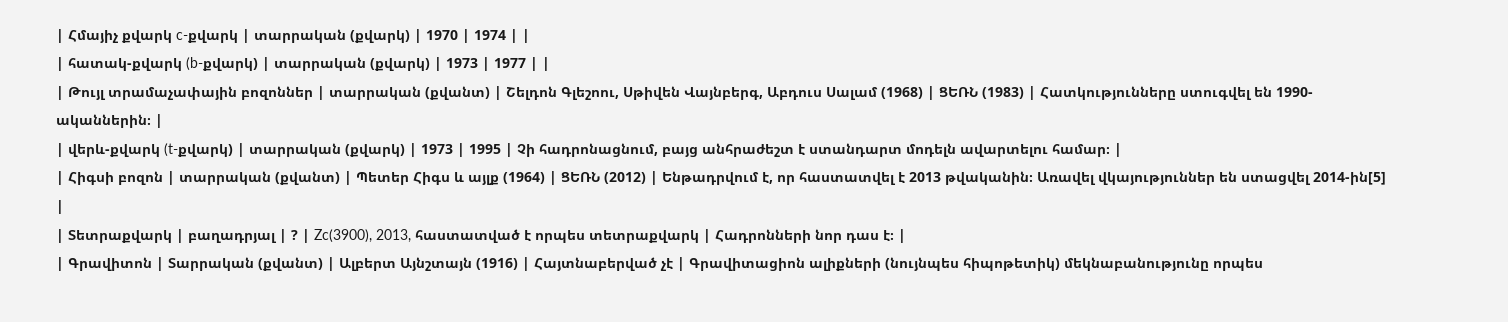| Հմայիչ քվարկ c-քվարկ | տարրական (քվարկ) | 1970 | 1974 | |
| հատակ-քվարկ (b-քվարկ) | տարրական (քվարկ) | 1973 | 1977 | |
| Թույլ տրամաչափային բոզոններ | տարրական (քվանտ) | Շելդոն Գլեշոու, Սթիվեն Վայնբերգ, Աբդուս Սալամ (1968) | ՑԵՌՆ (1983) | Հատկությունները ստուգվել են 1990-ականներին։ |
| վերև-քվարկ (t-քվարկ) | տարրական (քվարկ) | 1973 | 1995 | Չի հադրոնացնում, բայց անհրաժեշտ է ստանդարտ մոդելն ավարտելու համար։ |
| Հիգսի բոզոն | տարրական (քվանտ) | Պետեր Հիգս և այլք (1964) | ՑԵՌՆ (2012) | Ենթադրվում է, որ հաստատվել է 2013 թվականին։ Առավել վկայություններ են ստացվել 2014-ին[5] |
| Տետրաքվարկ | բաղադրյալ | ? | Zc(3900), 2013, հաստատված է որպես տետրաքվարկ | Հադրոնների նոր դաս է։ |
| Գրավիտոն | Տարրական (քվանտ) | Ալբերտ Այնշտայն (1916) | Հայտնաբերված չէ | Գրավիտացիոն ալիքների (նույնպես հիպոթետիկ) մեկնաբանությունը որպես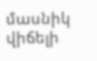մասնիկ վիճելի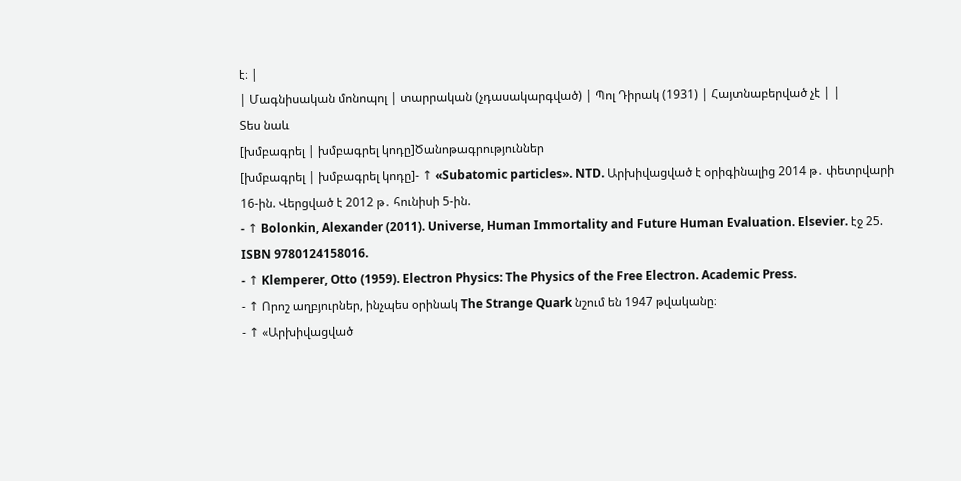է։ |
| Մագնիսական մոնոպոլ | տարրական (չդասակարգված) | Պոլ Դիրակ (1931) | Հայտնաբերված չէ | |
Տես նաև
[խմբագրել | խմբագրել կոդը]Ծանոթագրություններ
[խմբագրել | խմբագրել կոդը]- ↑ «Subatomic particles». NTD. Արխիվացված է օրիգինալից 2014 թ․ փետրվարի 16-ին. Վերցված է 2012 թ․ հունիսի 5-ին.
- ↑ Bolonkin, Alexander (2011). Universe, Human Immortality and Future Human Evaluation. Elsevier. էջ 25. ISBN 9780124158016.
- ↑ Klemperer, Otto (1959). Electron Physics: The Physics of the Free Electron. Academic Press.
- ↑ Որոշ աղբյուրներ, ինչպես օրինակ The Strange Quark նշում են 1947 թվականը։
- ↑ «Արխիվացված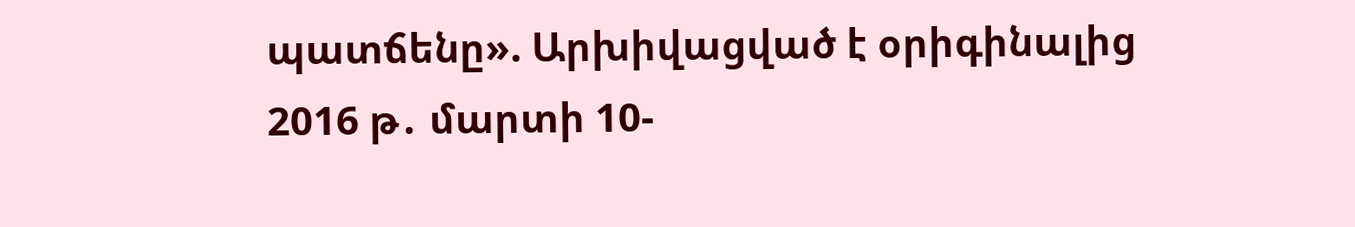պատճենը». Արխիվացված է օրիգինալից 2016 թ․ մարտի 10-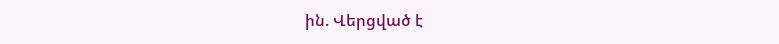ին. Վերցված է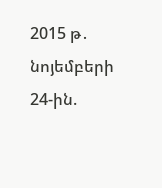2015 թ․ նոյեմբերի 24-ին.